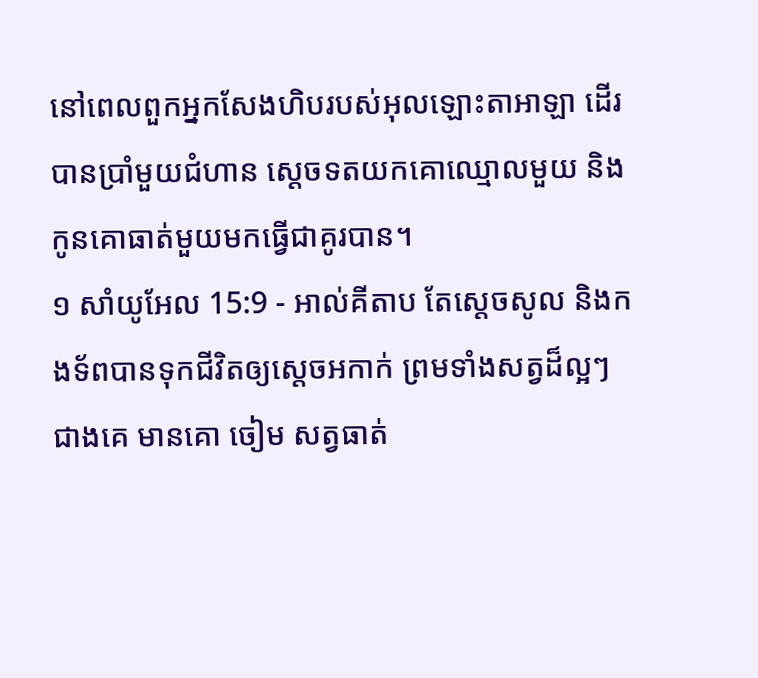នៅពេលពួកអ្នកសែងហិបរបស់អុលឡោះតាអាឡា ដើរបានប្រាំមួយជំហាន ស្តេចទតយកគោឈ្មោលមួយ និងកូនគោធាត់មួយមកធ្វើជាគូរបាន។
១ សាំយូអែល 15:9 - អាល់គីតាប តែស្តេចសូល និងកងទ័ពបានទុកជីវិតឲ្យស្តេចអកាក់ ព្រមទាំងសត្វដ៏ល្អៗជាងគេ មានគោ ចៀម សត្វធាត់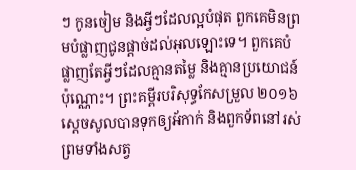ៗ កូនចៀម និងអ្វីៗដែលល្អបំផុត ពួកគេមិនព្រមបំផ្លាញជូនផ្តាច់ដល់អុលឡោះទេ។ ពួកគេបំផ្លាញតែអ្វីៗដែលគ្មានតម្លៃ និងគ្មានប្រយោជន៍ប៉ុណ្ណោះ។ ព្រះគម្ពីរបរិសុទ្ធកែសម្រួល ២០១៦ ស្ដេចសូលបានទុកឲ្យអ័កាក់ និងពួកទ័ពនៅរស់ ព្រមទាំងសត្វ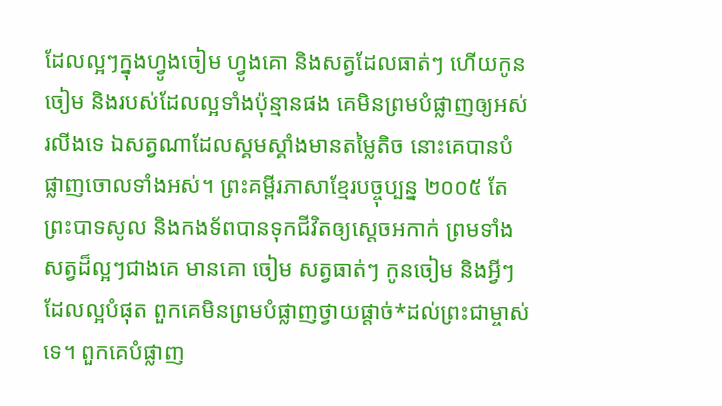ដែលល្អៗក្នុងហ្វូងចៀម ហ្វូងគោ និងសត្វដែលធាត់ៗ ហើយកូនចៀម និងរបស់ដែលល្អទាំងប៉ុន្មានផង គេមិនព្រមបំផ្លាញឲ្យអស់រលីងទេ ឯសត្វណាដែលស្គមស្គាំងមានតម្លៃតិច នោះគេបានបំផ្លាញចោលទាំងអស់។ ព្រះគម្ពីរភាសាខ្មែរបច្ចុប្បន្ន ២០០៥ តែព្រះបាទសូល និងកងទ័ពបានទុកជីវិតឲ្យស្ដេចអកាក់ ព្រមទាំងសត្វដ៏ល្អៗជាងគេ មានគោ ចៀម សត្វធាត់ៗ កូនចៀម និងអ្វីៗដែលល្អបំផុត ពួកគេមិនព្រមបំផ្លាញថ្វាយផ្ដាច់*ដល់ព្រះជាម្ចាស់ទេ។ ពួកគេបំផ្លាញ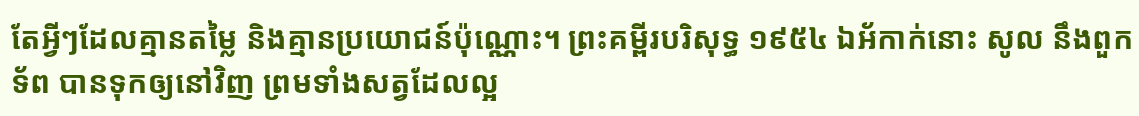តែអ្វីៗដែលគ្មានតម្លៃ និងគ្មានប្រយោជន៍ប៉ុណ្ណោះ។ ព្រះគម្ពីរបរិសុទ្ធ ១៩៥៤ ឯអ័កាក់នោះ សូល នឹងពួកទ័ព បានទុកឲ្យនៅវិញ ព្រមទាំងសត្វដែលល្អ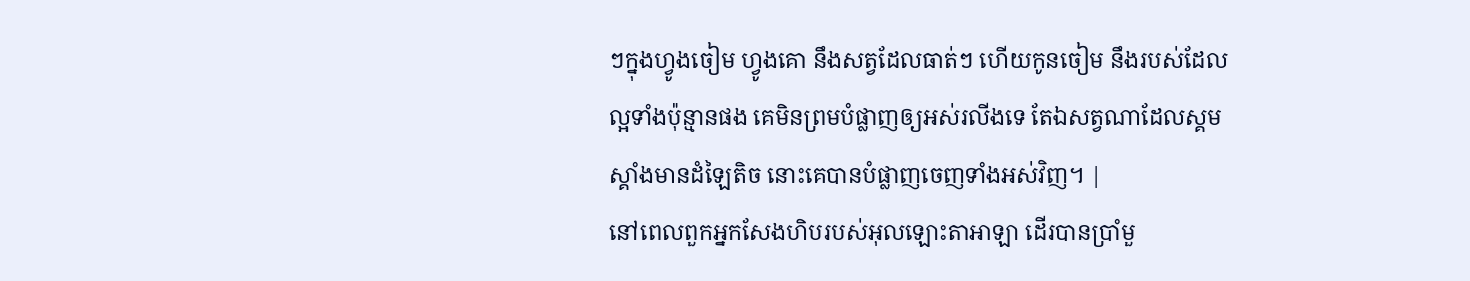ៗក្នុងហ្វូងចៀម ហ្វូងគោ នឹងសត្វដែលធាត់ៗ ហើយកូនចៀម នឹងរបស់ដែលល្អទាំងប៉ុន្មានផង គេមិនព្រមបំផ្លាញឲ្យអស់រលីងទេ តែឯសត្វណាដែលស្គមស្គាំងមានដំឡៃតិច នោះគេបានបំផ្លាញចេញទាំងអស់វិញ។ |
នៅពេលពួកអ្នកសែងហិបរបស់អុលឡោះតាអាឡា ដើរបានប្រាំមួ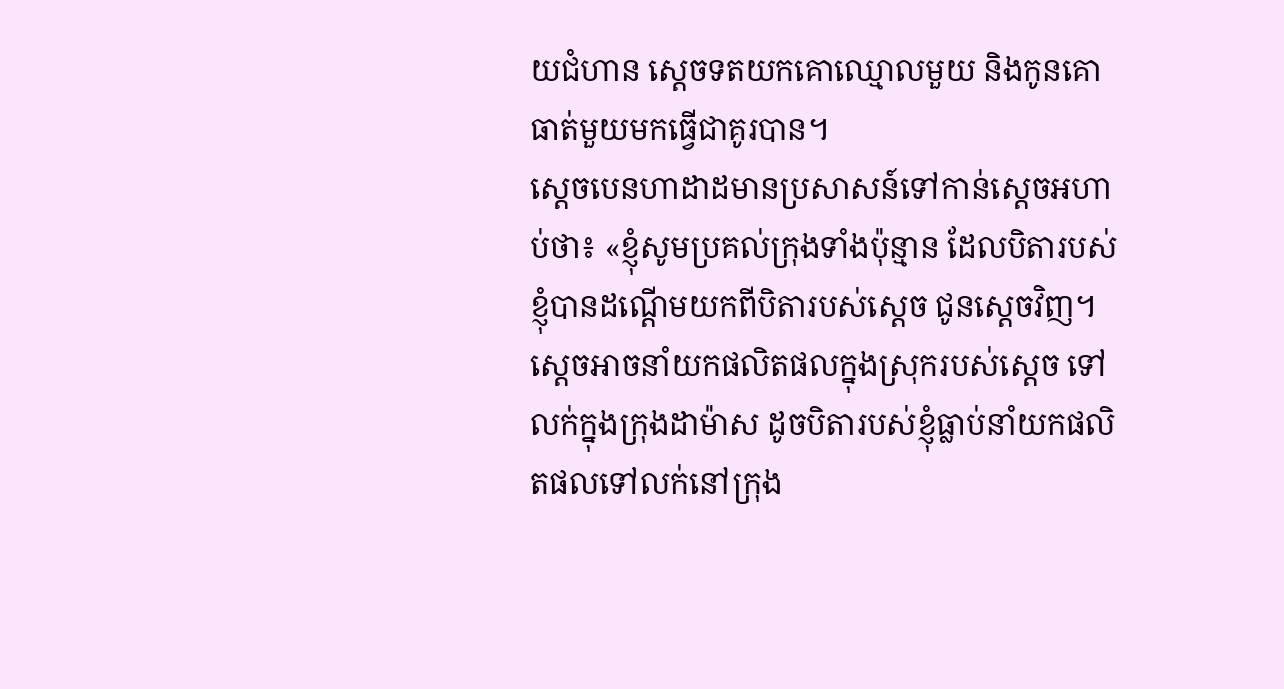យជំហាន ស្តេចទតយកគោឈ្មោលមួយ និងកូនគោធាត់មួយមកធ្វើជាគូរបាន។
ស្តេចបេនហាដាដមានប្រសាសន៍ទៅកាន់ស្តេចអហាប់ថា៖ «ខ្ញុំសូមប្រគល់ក្រុងទាំងប៉ុន្មាន ដែលបិតារបស់ខ្ញុំបានដណ្តើមយកពីបិតារបស់ស្តេច ជូនស្តេចវិញ។ ស្តេចអាចនាំយកផលិតផលក្នុងស្រុករបស់ស្តេច ទៅលក់ក្នុងក្រុងដាម៉ាស ដូចបិតារបស់ខ្ញុំធ្លាប់នាំយកផលិតផលទៅលក់នៅក្រុង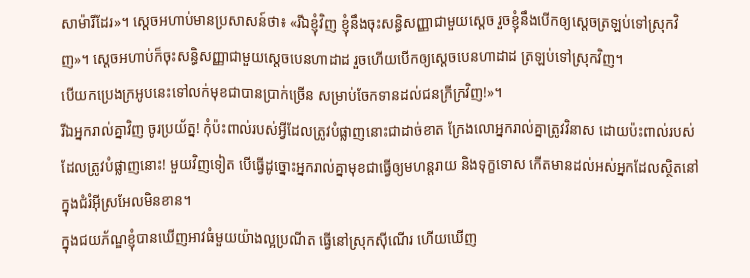សាម៉ារីដែរ»។ ស្តេចអហាប់មានប្រសាសន៍ថា៖ «រីឯខ្ញុំវិញ ខ្ញុំនឹងចុះសន្ធិសញ្ញាជាមួយស្តេច រួចខ្ញុំនឹងបើកឲ្យស្តេចត្រឡប់ទៅស្រុកវិញ»។ ស្តេចអហាប់ក៏ចុះសន្ធិសញ្ញាជាមួយស្តេចបេនហាដាដ រួចហើយបើកឲ្យស្តេចបេនហាដាដ ត្រឡប់ទៅស្រុកវិញ។
បើយកប្រេងក្រអូបនេះទៅលក់មុខជាបានប្រាក់ច្រើន សម្រាប់ចែកទានដល់ជនក្រីក្រវិញ!»។
រីឯអ្នករាល់គ្នាវិញ ចូរប្រយ័ត្ន! កុំប៉ះពាល់របស់អ្វីដែលត្រូវបំផ្លាញនោះជាដាច់ខាត ក្រែងលោអ្នករាល់គ្នាត្រូវវិនាស ដោយប៉ះពាល់របស់ដែលត្រូវបំផ្លាញនោះ! មួយវិញទៀត បើធ្វើដូច្នោះអ្នករាល់គ្នាមុខជាធ្វើឲ្យមហន្តរាយ និងទុក្ខទោស កើតមានដល់អស់អ្នកដែលស្ថិតនៅក្នុងជំរំអ៊ីស្រអែលមិនខាន។
ក្នុងជយភ័ណ្ឌខ្ញុំបានឃើញអាវធំមួយយ៉ាងល្អប្រណីត ធ្វើនៅស្រុកស៊ីណើរ ហើយឃើញ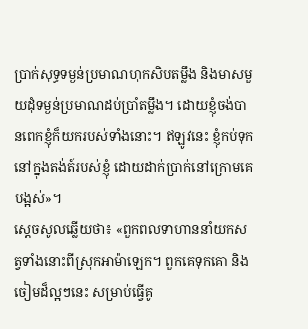ប្រាក់សុទ្ធទម្ងន់ប្រមាណហុកសិបតម្លឹង និងមាសមួយដុំទម្ងន់ប្រមាណដប់ប្រាំតម្លឹង។ ដោយខ្ញុំចង់បានពេកខ្ញុំក៏យករបស់ទាំងនោះ។ ឥឡូវនេះ ខ្ញុំកប់ទុកនៅក្នុងតង់ត៍របស់ខ្ញុំ ដោយដាក់ប្រាក់នៅក្រោមគេបង្អស់»។
ស្តេចសូលឆ្លើយថា៖ «ពួកពលទាហាននាំយកសត្វទាំងនោះពីស្រុកអាម៉ាឡេក។ ពួកគេទុកគោ និងចៀមដ៏ល្អៗនេះ សម្រាប់ធ្វើគូ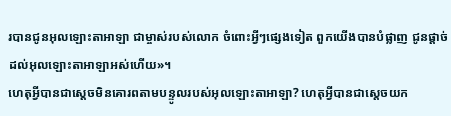របានជូនអុលឡោះតាអាឡា ជាម្ចាស់របស់លោក ចំពោះអ្វីៗផ្សេងទៀត ពួកយើងបានបំផ្លាញ ជូនផ្តាច់ដល់អុលឡោះតាអាឡាអស់ហើយ»។
ហេតុអ្វីបានជាស្តេចមិនគោរពតាមបន្ទូលរបស់អុលឡោះតាអាឡា? ហេតុអ្វីបានជាស្តេចយក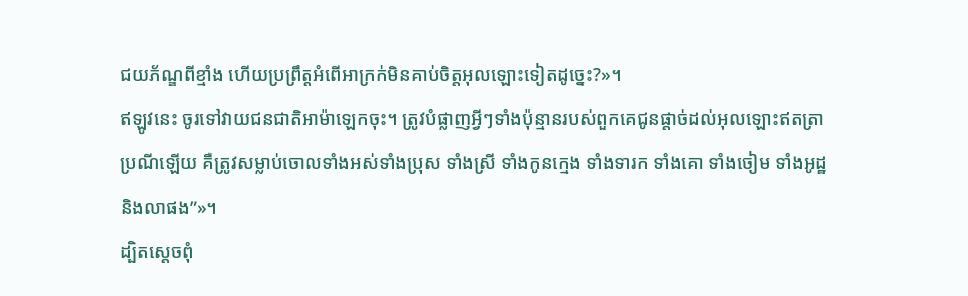ជយភ័ណ្ឌពីខ្មាំង ហើយប្រព្រឹត្តអំពើអាក្រក់មិនគាប់ចិត្តអុលឡោះទៀតដូច្នេះ?»។
ឥឡូវនេះ ចូរទៅវាយជនជាតិអាម៉ាឡេកចុះ។ ត្រូវបំផ្លាញអ្វីៗទាំងប៉ុន្មានរបស់ពួកគេជូនផ្តាច់ដល់អុលឡោះឥតត្រាប្រណីឡើយ គឺត្រូវសម្លាប់ចោលទាំងអស់ទាំងប្រុស ទាំងស្រី ទាំងកូនក្មេង ទាំងទារក ទាំងគោ ទាំងចៀម ទាំងអូដ្ឋ និងលាផង”»។
ដ្បិតស្តេចពុំ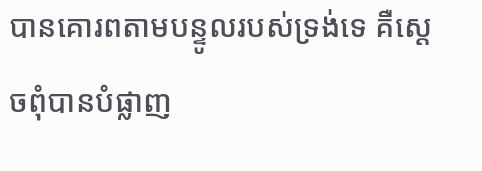បានគោរពតាមបន្ទូលរបស់ទ្រង់ទេ គឺស្តេចពុំបានបំផ្លាញ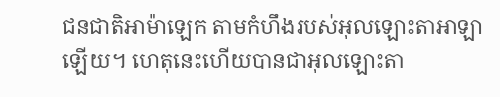ជនជាតិអាម៉ាឡេក តាមកំហឹងរបស់អុលឡោះតាអាឡាឡើយ។ ហេតុនេះហើយបានជាអុលឡោះតា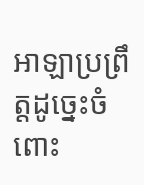អាឡាប្រព្រឹត្តដូច្នេះចំពោះ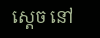ស្តេច នៅ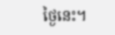ថ្ងៃនេះ។